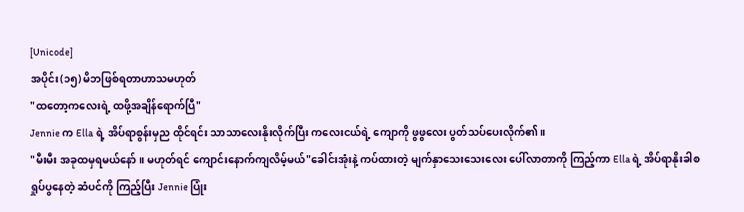[Unicode]
အပိုင်း(၁၅) မိဘဖြစ်ရတာဟာသမဟုတ်
"ထတော့ကလေးရဲ့ ထဖို့အချိန်ရောက်ပြီ"
Jennie က Ella ရဲ့ အိပ်ရာစွန်းမှည ထိုင်ရင်း သာသာလေးနိုးလိုက်ပြီး ကလေးငယ်ရဲ့ ကျောကို ဖွဖွလေး ပွတ်သပ်ပေးလိုက်၏။
"မီးမီး အခုထမှရမယ်နော်။ မဟုတ်ရင် ကျောင်းနောက်ကျလိမ့်မယ်"ခေါင်းအုံးနဲ့ ကပ်ထားတဲ့ မျက်နှာသေးသေးလေး ပေါ်လာတာကို ကြည့်ကာ Ella ရဲ့ အိပ်ရာနိုးခါစ ရှုပ်ပွနေတဲ့ ဆံပင်ကို ကြည့်ပြီး Jennie ပြုံး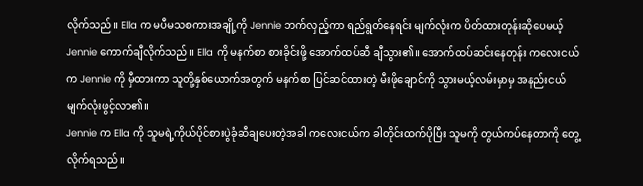လိုက်သည်။ Ella က မပီမသစကားအချို့ကို Jennie ဘက်လှည့်ကာ ရည်ရွတ်နေရင်း မျက်လုံးက ပိတ်ထားတုန်းဆိုပေမယ့် Jennie ကောက်ချီလိုက်သည်။ Ella ကို မနက်စာ စားခိုင်းဖို့ အောက်ထပ်ဆီ ချီသွား၏။ အောက်ထပ်ဆင်းနေတုန်း ကလေးငယ်က Jennie ကို မှီထားကာ သူတို့နှစ်ယောက်အတွက် မနက်စာ ပြင်ဆင်ထားတဲ့ မီးဖိုချောင်ကို သွားမယ့်လမ်းမှာမှ အနည်းငယ် မျက်လုံးဖွင့်လာ၏။
Jennie က Ella ကို သူမရဲ့ကိုယ်ပိုင်စားပွဲခုံဆီချပေးတဲ့အခါ ကလေးငယ်က ခါတိုင်းထက်ပိုပြီး သူမကို တွယ်ကပ်နေတာကို တွေ့လိုက်ရသည်။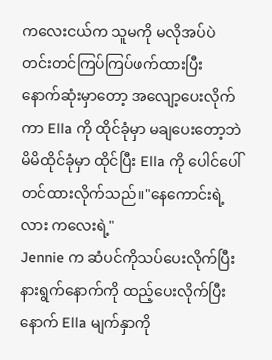ကလေးငယ်က သူမကို မလိုအပ်ပဲ တင်းတင်ကြပ်ကြပ်ဖက်ထားပြီး နောက်ဆုံးမှာတော့ အလျော့ပေးလိုက်ကာ Ella ကို ထိုင်ခုံမှာ မချပေးတော့ဘဲ မိမိထိုင်ခုံမှာ ထိုင်ပြီး Ella ကို ပေါင်ပေါ်တင်ထားလိုက်သည်။"နေကောင်းရဲ့လား ကလေးရဲ့"
Jennie က ဆံပင်ကိုသပ်ပေးလိုက်ပြီး နားရွက်နောက်ကို ထည့်ပေးလိုက်ပြီးနောက် Ella မျက်နှာကို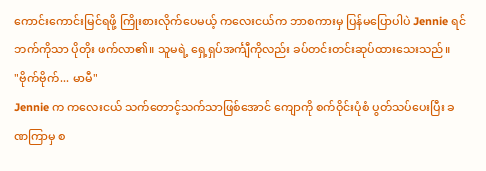ကောင်းကောင်းမြင်ရဖို့ ကြိုးစားလိုက်ပေမယ့် ကလေးငယ်က ဘာစကားမှ ပြန်မပြောပါပဲ Jennie ရင်ဘက်ကိုသာ ပိုတိုး ဖက်လာ၏။ သူမရဲ့ ရှေ့ရှပ်အင်္ကျီကိုလည်း ခပ်တင်းတင်းဆုပ်ထားသေးသည်။
"ဗိုက်ဗိုက်... မာမီ"
Jennie က ကလေးငယ် သက်တောင့်သက်သာဖြစ်အောင် ကျောကို စက်ဝိုင်းပုံစံ ပွတ်သပ်ပေးပြီး ခဏကြာမှ စ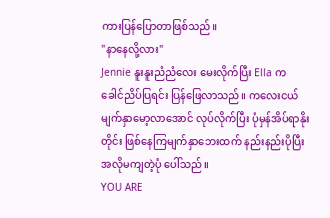ကားပြန်ပြောတာဖြစ်သည်။
"နာနေလို့လား"
Jennie နူးနူးညံညံလေး မေးလိုက်ပြီး Ella က ခေါင်ညိပ်ပြရင်း ပြန်ဖြေလာသည်။ ကလေးငယ်မျက်နှာမော့လာအောင် လုပ်လိုက်ပြီး ပုံမှန်အိပ်ရာနိုးတိုင်း ဖြစ်နေကြမျက်နှာဘေးထက် နည်းနည်းပိုပြီး အလိုမကျတဲ့ပုံ ပေါ်သည်။
YOU ARE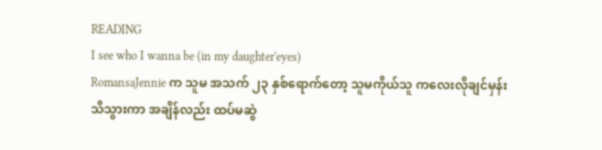READING
I see who I wanna be (in my daughter'eyes)
RomansaJennie က သူမ အသက် ၂၃ နှစ်ရောက်တော့ သူမကိုယ်သူ ကလေးလိုချင်မှန်းသိသွားကာ အချိန်လည်း ထပ်မဆွဲ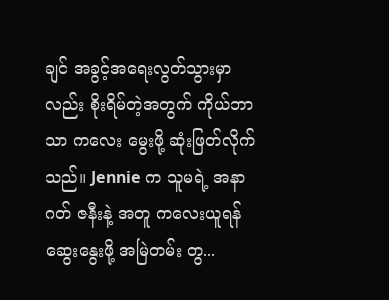ချင် အခွင့်အရေးလွတ်သွားမှာလည်း စိုးရိမ်တဲ့အတွက် ကိုယ်ဘာသာ ကလေး မွေးဖို့ ဆုံးဖြတ်လိုက်သည်။ Jennie က သူမရဲ့ အနာဂတ် ဇနီးနဲ့ အတူ ကလေးယူရန် ဆွေးနွေးဖို့ အမြဲတမ်း တွ...